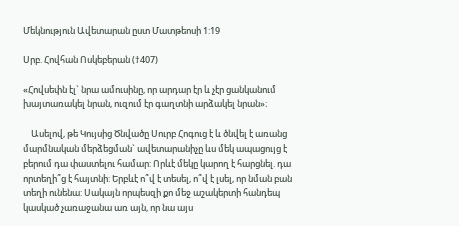Մեկնություն Ավետարան ըստ Մատթեոսի 1:19

Սրբ. Հովհան Ոսկեբերան (†407)

«Հովսեփն էլ` նրա ամուսինը, որ արդար էր և չէր ցանկանում խայտառակել նրան, ուզում էր գաղտնի արձակել նրան»։

    Ասելով, թե Կույսից Ծնվածը Սուրբ Հոգուց է և ծնվել է առանց մարմնական մերձեցման` ավետարանիչը ևս մեկ ապացույց է բերում դա փաստելու համար: Որևէ մեկը կարող է հարցնել. դա որտեղի՞ց է հայտնի: Երբևէ ո՞վ է տեսել, ո՞վ է լսել, որ նման բան տեղի ունենա: Սակայն որպեսզի քո մեջ աշակերտի հանդեպ կասկած չառաջանա առ այն, որ նա այս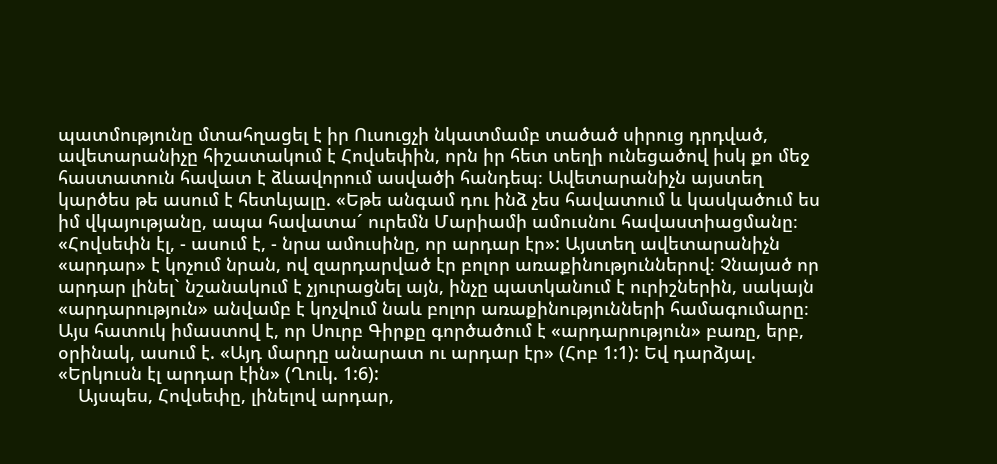պատմությունը մտահղացել է իր Ուսուցչի նկատմամբ տածած սիրուց դրդված, ավետարանիչը հիշատակում է Հովսեփին, որն իր հետ տեղի ունեցածով իսկ քո մեջ հաստատուն հավատ է ձևավորում ասվածի հանդեպ։ Ավետարանիչն այստեղ կարծես թե ասում է հետևյալը. «Եթե անգամ դու ինձ չես հավատում և կասկածում ես իմ վկայությանը, ապա հավատա´ ուրեմն Մարիամի ամուսնու հավաստիացմանը։ «Հովսեփն էլ, - ասում է, - նրա ամուսինը, որ արդար էր»: Այստեղ ավետարանիչն «արդար» է կոչում նրան, ով զարդարված էր բոլոր առաքինություններով։ Չնայած որ արդար լինել` նշանակում է չյուրացնել այն, ինչը պատկանում է ուրիշներին, սակայն «արդարություն» անվամբ է կոչվում նաև բոլոր առաքինությունների համագումարը։ Այս հատուկ իմաստով է, որ Սուրբ Գիրքը գործածում է «արդարություն» բառը, երբ, օրինակ, ասում է. «Այդ մարդը անարատ ու արդար էր» (Հոբ 1:1): Եվ դարձյալ. «Երկուսն էլ արդար էին» (Ղուկ. 1:6):
    Այսպես, Հովսեփը, լինելով արդար,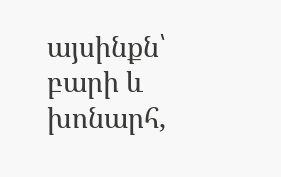այսինքն՝ բարի և խոնարհ,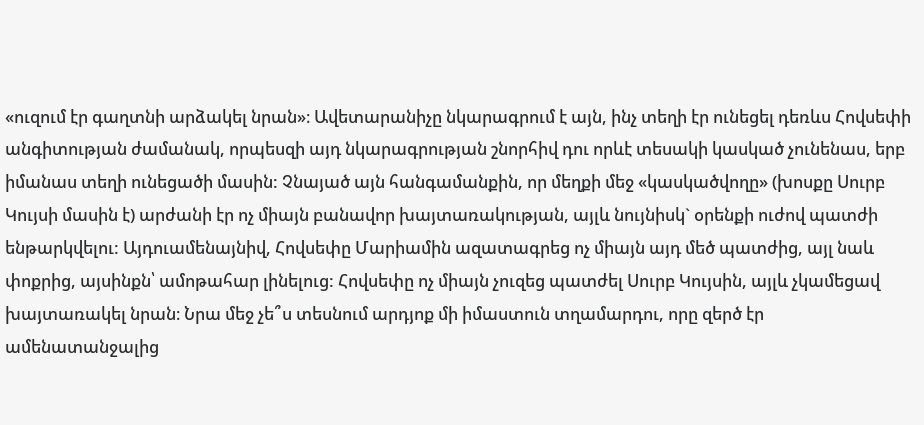«ուզում էր գաղտնի արձակել նրան»։ Ավետարանիչը նկարագրում է այն, ինչ տեղի էր ունեցել դեռևս Հովսեփի անգիտության ժամանակ, որպեսզի այդ նկարագրության շնորհիվ դու որևէ տեսակի կասկած չունենաս, երբ իմանաս տեղի ունեցածի մասին: Չնայած այն հանգամանքին, որ մեղքի մեջ «կասկածվողը» (խոսքը Սուրբ Կույսի մասին է) արժանի էր ոչ միայն բանավոր խայտառակության, այլև նույնիսկ` օրենքի ուժով պատժի ենթարկվելու: Այդուամենայնիվ, Հովսեփը Մարիամին ազատագրեց ոչ միայն այդ մեծ պատժից, այլ նաև փոքրից, այսինքն՝ ամոթահար լինելուց: Հովսեփը ոչ միայն չուզեց պատժել Սուրբ Կույսին, այլև չկամեցավ խայտառակել նրան։ Նրա մեջ չե՞ս տեսնում արդյոք մի իմաստուն տղամարդու, որը զերծ էր ամենատանջալից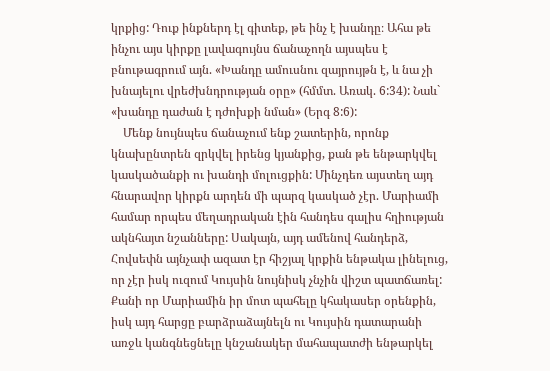կրքից: Դուք ինքներդ էլ գիտեք, թե ինչ է խանդը։ Ահա թե ինչու այս կիրքը լավագույնս ճանաչողն այսպես է բնութագրում այն. «Խանդը ամուսնու զայրույթն է, և նա չի խնայելու վրեժխնդրության օրը» (հմմտ. Առակ. 6:34): Նաև` «խանդը դաժան է դժոխքի նման» (Երգ 8:6):
    Մենք նույնպես ճանաչում ենք շատերին, որոնք կնախընտրեն զրկվել իրենց կյանքից, քան թե ենթարկվել կասկածանքի ու խանդի մոլուցքին: Մինչդեռ այստեղ այդ հնարավոր կիրքն արդեն մի պարզ կասկած չէր. Մարիամի համար որպես մեղադրական էին հանդես գալիս հղիության ակնհայտ նշանները: Սակայն, այդ ամենով հանդերձ, Հովսեփն այնչափ ազատ էր հիշյալ կրքին ենթակա լինելուց, որ չէր իսկ ուզում Կույսին նույնիսկ չնչին վիշտ պատճառել: Քանի որ Մարիամին իր մոտ պահելը կհակասեր օրենքին, իսկ այդ հարցը բարձրաձայնելն ու Կույսին դատարանի առջև կանգնեցնելը կնշանակեր մահապատժի ենթարկել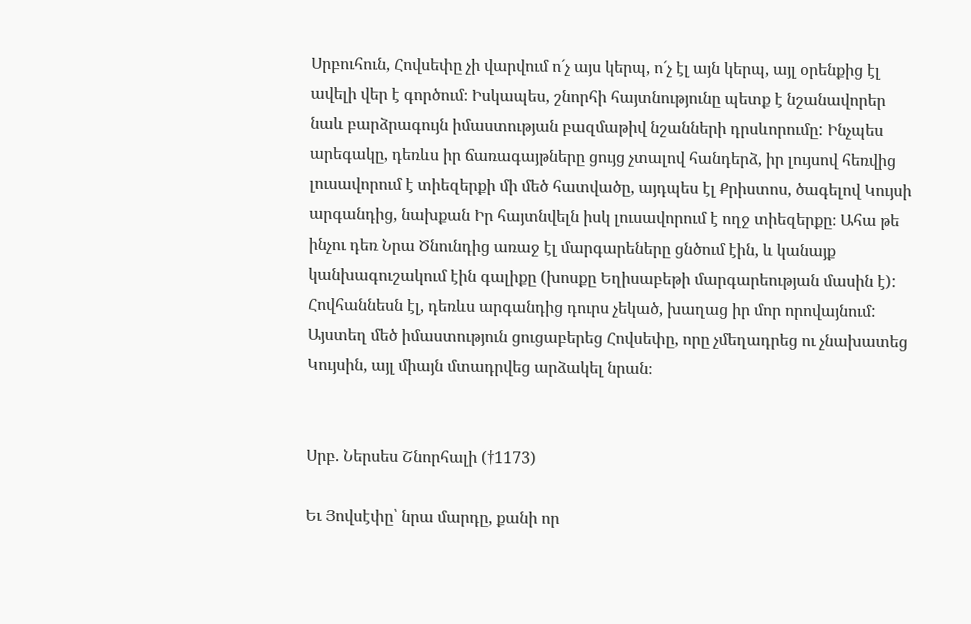Սրբուհուն, Հովսեփը չի վարվում ո´չ այս կերպ, ո´չ էլ այն կերպ, այլ օրենքից էլ ավելի վեր է գործում։ Իսկապես, շնորհի հայտնությունը պետք է նշանավորեր նաև բարձրագույն իմաստության բազմաթիվ նշանների դրսևորումը: Ինչպես արեգակը, դեռևս իր ճառագայթները ցույց չտալով հանդերձ, իր լույսով հեռվից լուսավորում է տիեզերքի մի մեծ հատվածը, այդպես էլ Քրիստոս, ծագելով Կույսի արգանդից, նախքան Իր հայտնվելն իսկ լուսավորում է ողջ տիեզերքը։ Ահա թե ինչու դեռ Նրա Ծնունդից առաջ էլ մարգարեները ցնծում էին, և կանայք կանխագուշակում էին գալիքը (խոսքը Եղիսաբեթի մարգարեության մասին է): Հովհաննեսն էլ, դեռևս արգանդից դուրս չեկած, խաղաց իր մոր որովայնում: Այստեղ մեծ իմաստություն ցուցաբերեց Հովսեփը, որը չմեղադրեց ու չնախատեց Կույսին, այլ միայն մտադրվեց արձակել նրան։


Սրբ. Ներսես Շնորհալի (†1173)

Եւ Յովսէփը՝ նրա մարդը, քանի որ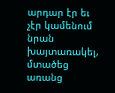արդար էր եւ չէր կամենում նրան խայտառակել, մտածեց առանց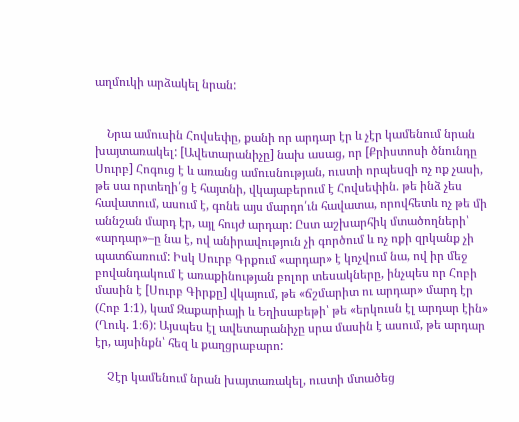աղմուկի արձակել նրան:


    Նրա ամուսին Հովսեփը, քանի որ արդար էր և չէր կամենում նրան խայտառակել: [Ավետարանիչը] նախ ասաց, որ [Քրիստոսի ծնունդը Սուրբ] Հոգուց է և առանց ամուսնության, ուստի որպեսզի ոչ ոք չասի, թե սա որտեղի՛ց է հայտնի, վկայաբերում է Հովսեփին. թե ինձ չես հավատում, ասում է, գոնե այս մարդո՛ւն հավատա, որովհետև ոչ թե մի աննշան մարդ էր, այլ հույժ արդար: Ըստ աշխարհիկ մտածողների՝ «արդար»–ը նա է, ով անիրավություն չի գործում և ոչ ոքի զրկանք չի պատճառում: Իսկ Սուրբ Գրքում «արդար» է կոչվում նա, ով իր մեջ բովանդակում է առաքինության բոլոր տեսակները, ինչպես որ Հոբի մասին է [Սուրբ Գիրքը] վկայում, թե «ճշմարիտ ու արդար» մարդ էր (Հոբ 1։1), կամ Զաքարիայի և Եղիսաբեթի՝ թե «երկուսն էլ արդար էին» (Ղուկ. 1։6): Այսպես էլ ավետարանիչը սրա մասին է ասում, թե արդար էր, այսինքն՝ հեզ և քաղցրաբարո:

    Չէր կամենում նրան խայտառակել, ուստի մտածեց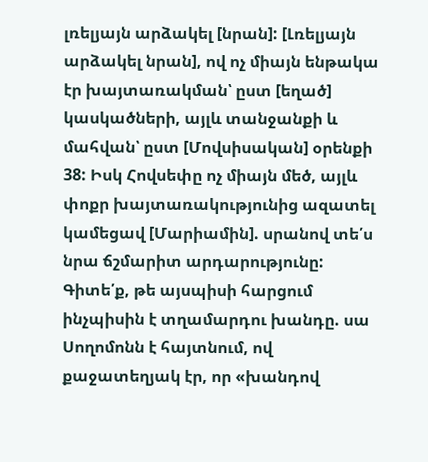լռելյայն արձակել [նրան]: [Լռելյայն արձակել նրան], ով ոչ միայն ենթակա էր խայտառակման՝ ըստ [եղած] կասկածների, այլև տանջանքի և մահվան՝ ըստ [Մովսիսական] օրենքի 38: Իսկ Հովսեփը ոչ միայն մեծ, այլև փոքր խայտառակությունից ազատել կամեցավ [Մարիամին]. սրանով տե՛ս նրա ճշմարիտ արդարությունը: Գիտե՛ք, թե այսպիսի հարցում ինչպիսին է տղամարդու խանդը. սա Սողոմոնն է հայտնում, ով քաջատեղյակ էր, որ «խանդով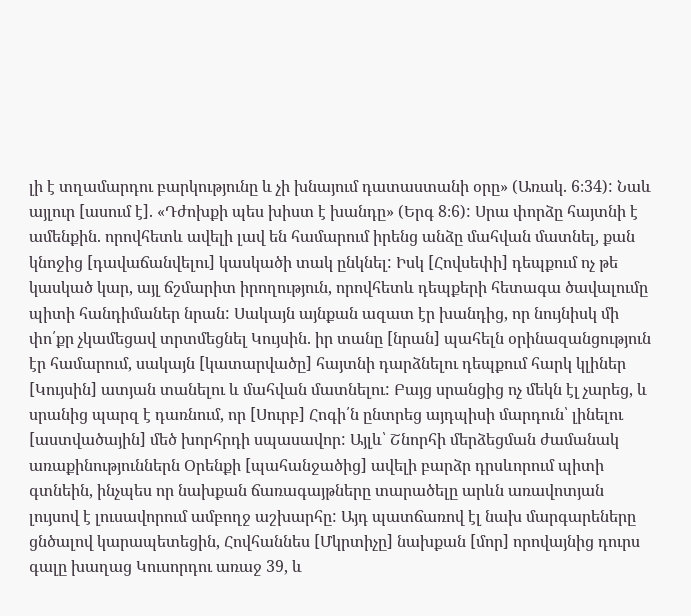լի է տղամարդու բարկությունը և չի խնայում դատաստանի օրը» (Առակ. 6։34): Նաև այլուր [ասում է]. «Դժոխքի պես խիստ է խանդը» (Երգ 8։6): Սրա փորձը հայտնի է ամենքին. որովհետև ավելի լավ են համարում իրենց անձը մահվան մատնել, քան կնոջից [դավաճանվելու] կասկածի տակ ընկնել: Իսկ [Հովսեփի] դեպքում ոչ թե կասկած կար, այլ ճշմարիտ իրողություն, որովհետև դեպքերի հետագա ծավալումը պիտի հանդիմաներ նրան: Սակայն այնքան ազատ էր խանդից, որ նույնիսկ մի փո՛քր չկամեցավ տրտմեցնել Կույսին. իր տանը [նրան] պահելն օրինազանցություն էր համարում, սակայն [կատարվածը] հայտնի դարձնելու դեպքում հարկ կլիներ [Կույսին] ատյան տանելու և մահվան մատնելու: Բայց սրանցից ոչ մեկն էլ չարեց, և սրանից պարզ է դառնում, որ [Սուրբ] Հոգի՛ն ընտրեց այդպիսի մարդուն՝ լինելու [աստվածային] մեծ խորհրդի սպասավոր: Այլև՝ Շնորհի մերձեցման ժամանակ առաքինություններն Օրենքի [պահանջածից] ավելի բարձր դրսևորում պիտի գտնեին, ինչպես որ նախքան ճառագայթները տարածելը արևն առավոտյան լույսով է լուսավորում ամբողջ աշխարհը: Այդ պատճառով էլ նախ մարգարեները ցնծալով կարապետեցին, Հովհաննես [Մկրտիչը] նախքան [մոր] որովայնից դուրս գալը խաղաց Կուսորդու առաջ 39, և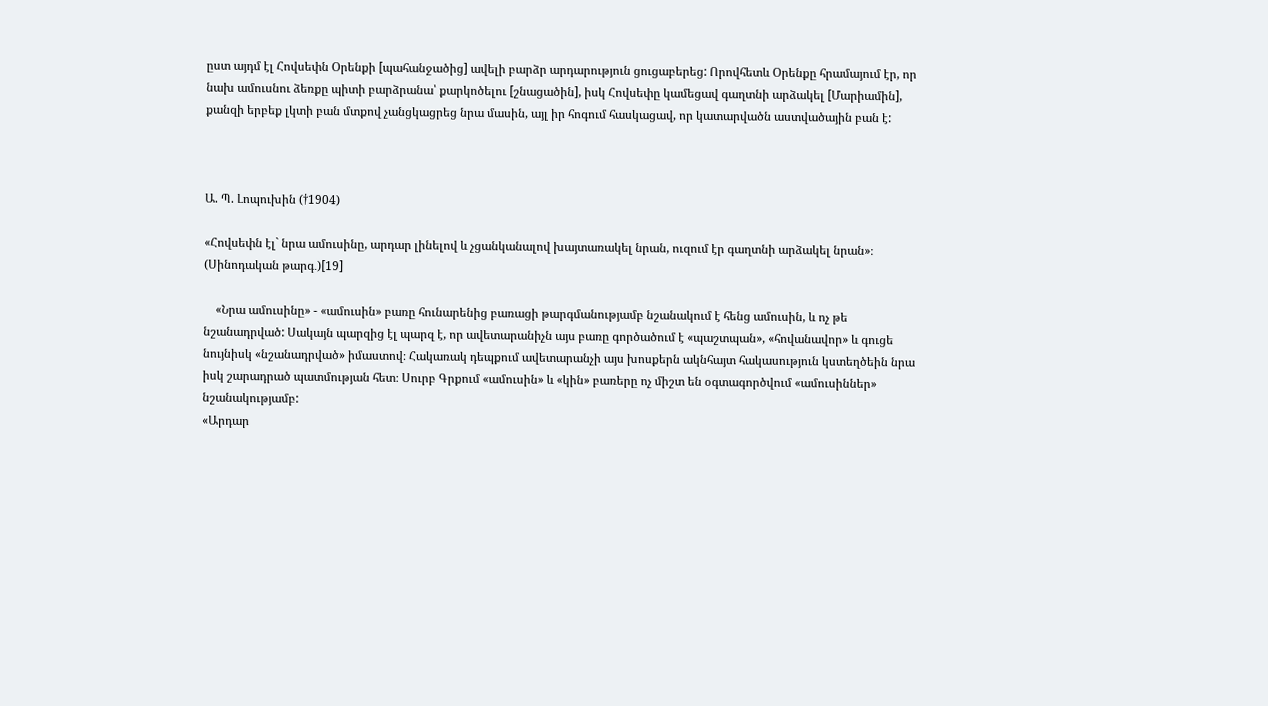ըստ այդմ էլ Հովսեփն Օրենքի [պահանջածից] ավելի բարձր արդարություն ցուցաբերեց: Որովհետև Օրենքը հրամայում էր, որ նախ ամուսնու ձեռքը պիտի բարձրանա՝ քարկոծելու [շնացածին], իսկ Հովսեփը կամեցավ գաղտնի արձակել [Մարիամին], քանզի երբեք լկտի բան մտքով չանցկացրեց նրա մասին, այլ իր հոգում հասկացավ, որ կատարվածն աստվածային բան է:



Ա. Պ. Լոպուխին (†1904)

«Հովսեփն էլ` նրա ամուսինը, արդար լինելով և չցանկանալով խայտառակել նրան, ուզում էր գաղտնի արձակել նրան»։ (Սինոդական թարգ․)[19]

    «Նրա ամուսինը» - «ամուսին» բառը հունարենից բառացի թարգմանությամբ նշանակում է հենց ամուսին, և ոչ թե նշանադրված: Սակայն պարզից էլ պարզ է, որ ավետարանիչն այս բառը գործածում է «պաշտպան», «հովանավոր» և գուցե նույնիսկ «նշանադրված» իմաստով։ Հակառակ դեպքում ավետարանչի այս խոսքերն ակնհայտ հակասություն կստեղծեին նրա իսկ շարադրած պատմության հետ։ Սուրբ Գրքում «ամուսին» և «կին» բառերը ոչ միշտ են օգտագործվում «ամուսիններ» նշանակությամբ:
«Արդար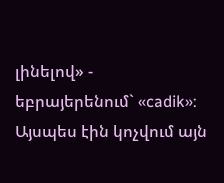լինելով» - եբրայերենում` «cadik»: Այսպես էին կոչվում այն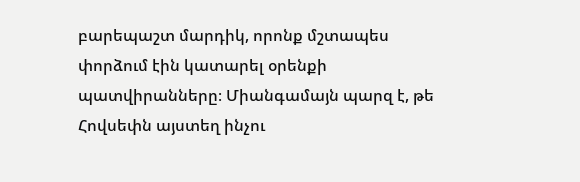բարեպաշտ մարդիկ, որոնք մշտապես փորձում էին կատարել օրենքի պատվիրանները։ Միանգամայն պարզ է, թե Հովսեփն այստեղ ինչու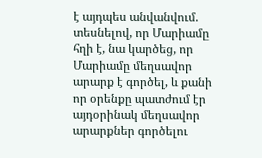է այդպես անվանվում. տեսնելով, որ Մարիամը հղի է, նա կարծեց, որ Մարիամը մեղսավոր արարք է գործել, և քանի որ օրենքը պատժում էր այդօրինակ մեղսավոր արարքներ գործելու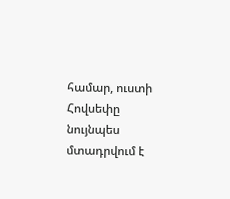համար, ուստի Հովսեփը նույնպես մտադրվում է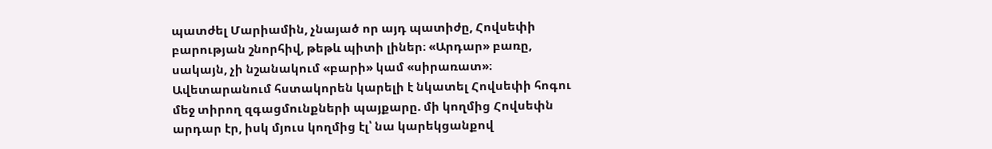պատժել Մարիամին, չնայած որ այդ պատիժը, Հովսեփի բարության շնորհիվ, թեթև պիտի լիներ։ «Արդար» բառը, սակայն, չի նշանակում «բարի» կամ «սիրառատ»։ Ավետարանում հստակորեն կարելի է նկատել Հովսեփի հոգու մեջ տիրող զգացմունքների պայքարը. մի կողմից Հովսեփն արդար էր, իսկ մյուս կողմից էլ՝ նա կարեկցանքով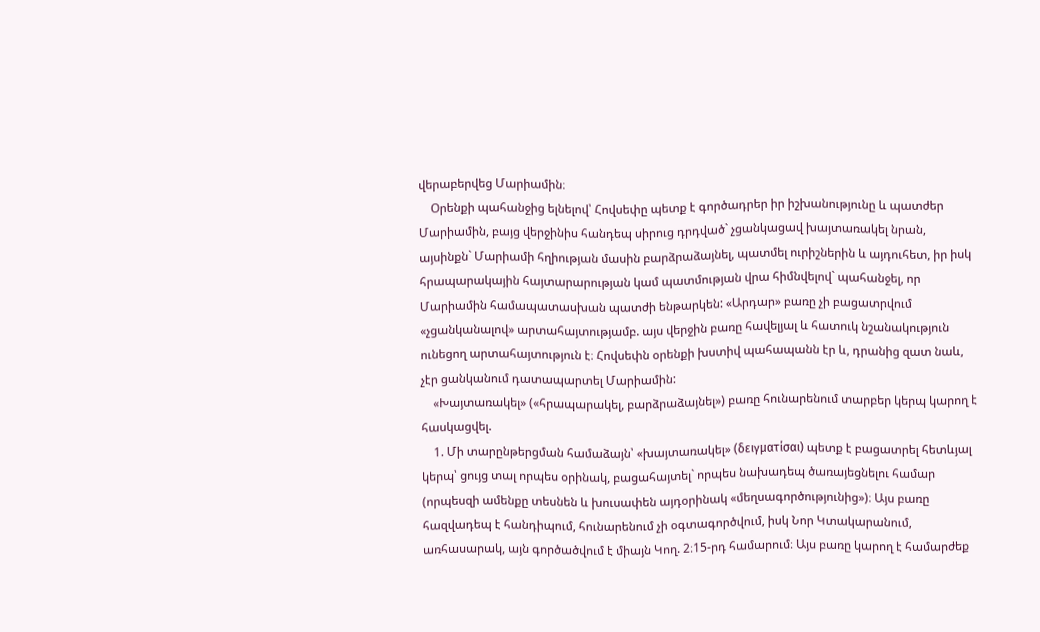վերաբերվեց Մարիամին։
    Օրենքի պահանջից ելնելով՝ Հովսեփը պետք է գործադրեր իր իշխանությունը և պատժեր Մարիամին, բայց վերջինիս հանդեպ սիրուց դրդված` չցանկացավ խայտառակել նրան, այսինքն` Մարիամի հղիության մասին բարձրաձայնել, պատմել ուրիշներին և այդուհետ, իր իսկ հրապարակային հայտարարության կամ պատմության վրա հիմնվելով` պահանջել, որ Մարիամին համապատասխան պատժի ենթարկեն: «Արդար» բառը չի բացատրվում «չցանկանալով» արտահայտությամբ. այս վերջին բառը հավելյալ և հատուկ նշանակություն ունեցող արտահայտություն է։ Հովսեփն օրենքի խստիվ պահապանն էր և, դրանից զատ նաև, չէր ցանկանում դատապարտել Մարիամին:
    «Խայտառակել» («հրապարակել, բարձրաձայնել») բառը հունարենում տարբեր կերպ կարող է հասկացվել.
    1. Մի տարընթերցման համաձայն՝ «խայտառակել» (δειγματίσαι) պետք է բացատրել հետևյալ կերպ՝ ցույց տալ որպես օրինակ, բացահայտել` որպես նախադեպ ծառայեցնելու համար (որպեսզի ամենքը տեսնեն և խուսափեն այդօրինակ «մեղսագործությունից»)։ Այս բառը հազվադեպ է հանդիպում, հունարենում չի օգտագործվում, իսկ Նոր Կտակարանում, առհասարակ, այն գործածվում է միայն Կող. 2։15-րդ համարում։ Այս բառը կարող է համարժեք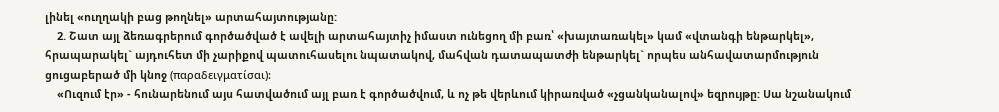լինել «ուղղակի բաց թողնել» արտահայտությանը:
    2. Շատ այլ ձեռագրերում գործածված է ավելի արտահայտիչ իմաստ ունեցող մի բառ՝ «խայտառակել» կամ «վտանգի ենթարկել», հրապարակել` այդուհետ մի չարիքով պատուհասելու նպատակով, մահվան դատապատժի ենթարկել` որպես անհավատարմություն ցուցաբերած մի կնոջ (παραδειγματίσαι):
    «Ուզում էր» - հունարենում այս հատվածում այլ բառ է գործածվում, և ոչ թե վերևում կիրառված «չցանկանալով» եզրույթը: Սա նշանակում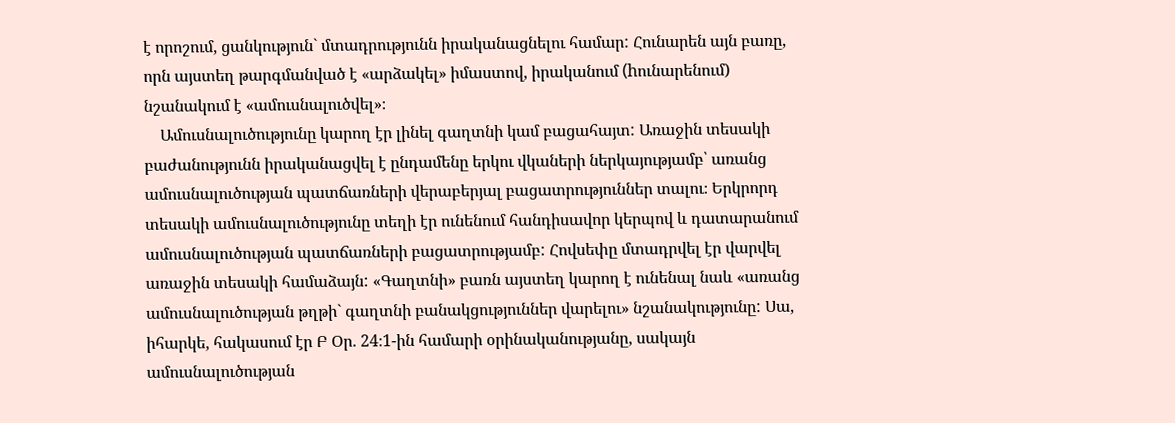է որոշում, ցանկություն` մտադրությունն իրականացնելու համար: Հունարեն այն բառը, որն այստեղ թարգմանված է «արձակել» իմաստով, իրականում (hունարենում) նշանակում է «ամուսնալուծվել»։
    Ամուսնալուծությունը կարող էր լինել գաղտնի կամ բացահայտ: Առաջին տեսակի բաժանությունն իրականացվել է ընդամենը երկու վկաների ներկայությամբ՝ առանց ամուսնալուծության պատճառների վերաբերյալ բացատրություններ տալու։ Երկրորդ տեսակի ամուսնալուծությունը տեղի էր ունենում հանդիսավոր կերպով և դատարանում ամուսնալուծության պատճառների բացատրությամբ: Հովսեփը մտադրվել էր վարվել առաջին տեսակի համաձայն: «Գաղտնի» բառն այստեղ կարող է ունենալ նաև «առանց ամուսնալուծության թղթի` գաղտնի բանակցություններ վարելու» նշանակությունը: Սա, իհարկե, հակասում էր Բ Օր. 24։1-ին համարի օրինականությանը, սակայն ամուսնալուծության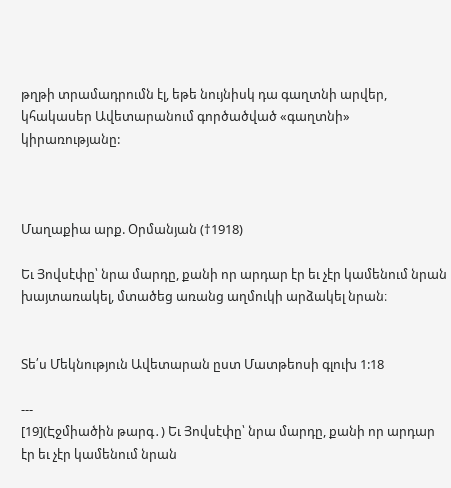թղթի տրամադրումն էլ, եթե նույնիսկ դա գաղտնի արվեր, կհակասեր Ավետարանում գործածված «գաղտնի» կիրառությանը:



Մաղաքիա արք. Օրմանյան (†1918)

Եւ Յովսէփը՝ նրա մարդը, քանի որ արդար էր եւ չէր կամենում նրան խայտառակել, մտածեց առանց աղմուկի արձակել նրան։


Տե՛ս Մեկնություն Ավետարան ըստ Մատթեոսի գլուխ 1:18

---
[19](Էջմիածին թարգ․) Եւ Յովսէփը՝ նրա մարդը, քանի որ արդար էր եւ չէր կամենում նրան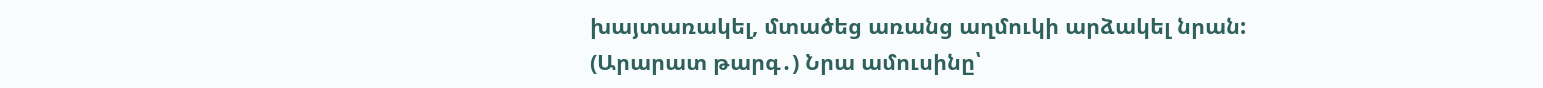խայտառակել, մտածեց առանց աղմուկի արձակել նրան:
(Արարատ թարգ․) Նրա ամուսինը՝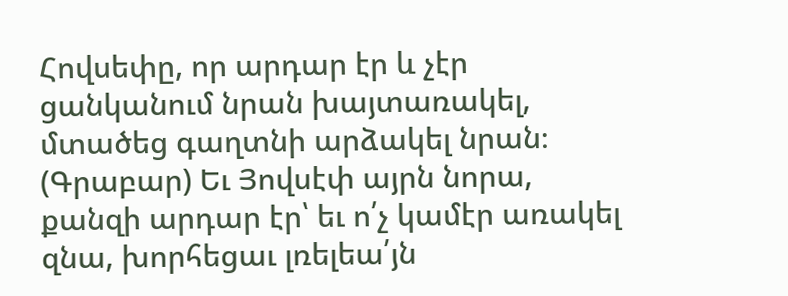Հովսեփը, որ արդար էր և չէր ցանկանում նրան խայտառակել, մտածեց գաղտնի արձակել նրան։
(Գրաբար) Եւ Յովսէփ այրն նորա, քանզի արդար էր՝ եւ ո՛չ կամէր առակել զնա, խորհեցաւ լռելեա՛յն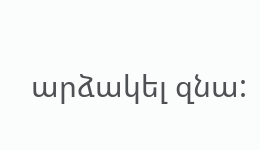արձակել զնա: